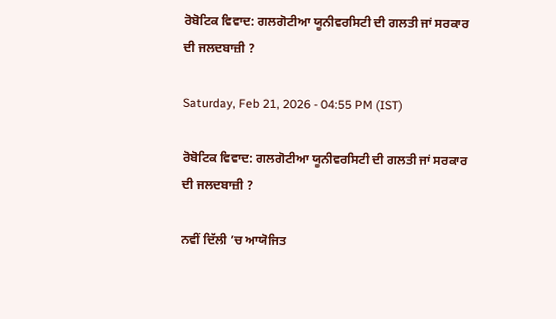ਰੋਬੋਟਿਕ ਵਿਵਾਦ: ਗਲਗੋਟੀਆ ਯੂਨੀਵਰਸਿਟੀ ਦੀ ਗਲਤੀ ਜਾਂ ਸਰਕਾਰ ਦੀ ਜਲਦਬਾਜ਼ੀ ?

Saturday, Feb 21, 2026 - 04:55 PM (IST)

ਰੋਬੋਟਿਕ ਵਿਵਾਦ: ਗਲਗੋਟੀਆ ਯੂਨੀਵਰਸਿਟੀ ਦੀ ਗਲਤੀ ਜਾਂ ਸਰਕਾਰ ਦੀ ਜਲਦਬਾਜ਼ੀ ?

ਨਵੀਂ ਦਿੱਲੀ ’ਚ ਆਯੋਜਿਤ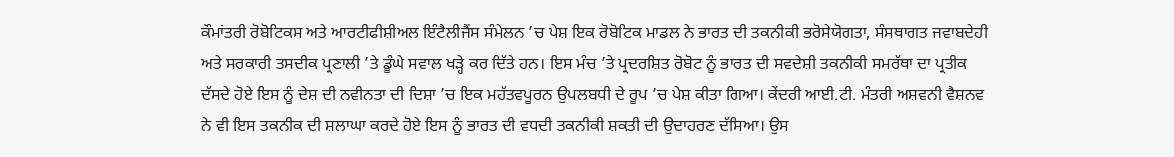ਕੌਮਾਂਤਰੀ ਰੋਬੋਟਿਕਸ ਅਤੇ ਆਰਟੀਫੀਸ਼ੀਅਲ ਇੰਟੈਲੀਜੈਂਸ ਸੰਮੇਲਨ ’ਚ ਪੇਸ਼ ਇਕ ਰੋਬੋਟਿਕ ਮਾਡਲ ਨੇ ਭਾਰਤ ਦੀ ਤਕਨੀਕੀ ਭਰੋਸੇਯੋਗਤਾ, ਸੰਸਥਾਗਤ ਜਵਾਬਦੇਹੀ ਅਤੇ ਸਰਕਾਰੀ ਤਸਦੀਕ ਪ੍ਰਣਾਲੀ ’ਤੇ ਡੂੰਘੇ ਸਵਾਲ ਖੜ੍ਹੇ ਕਰ ਦਿੱਤੇ ਹਨ। ਇਸ ਮੰਚ ’ਤੇ ਪ੍ਰਦਰਸ਼ਿਤ ਰੋਬੋਟ ਨੂੰ ਭਾਰਤ ਦੀ ਸਵਦੇਸ਼ੀ ਤਕਨੀਕੀ ਸਮਰੱਥਾ ਦਾ ਪ੍ਰਤੀਕ ਦੱਸਦੇ ਹੋਏ ਇਸ ਨੂੰ ਦੇਸ਼ ਦੀ ਨਵੀਨਤਾ ਦੀ ਦਿਸ਼ਾ ’ਚ ਇਕ ਮਹੱਤਵਪੂਰਨ ਉਪਲਬਧੀ ਦੇ ਰੂਪ ’ਚ ਪੇਸ਼ ਕੀਤਾ ਗਿਆ। ਕੇਂਦਰੀ ਆਈ.ਟੀ. ਮੰਤਰੀ ਅਸ਼ਵਨੀ ਵੈਸ਼ਨਵ ਨੇ ਵੀ ਇਸ ਤਕਨੀਕ ਦੀ ਸ਼ਲਾਘਾ ਕਰਦੇ ਹੋਏ ਇਸ ਨੂੰ ਭਾਰਤ ਦੀ ਵਧਦੀ ਤਕਨੀਕੀ ਸ਼ਕਤੀ ਦੀ ਉਦਾਹਰਣ ਦੱਸਿਆ। ਉਸ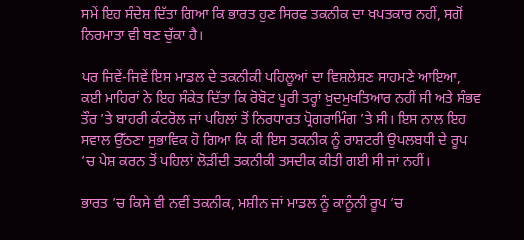ਸਮੇਂ ਇਹ ਸੰਦੇਸ਼ ਦਿੱਤਾ ਗਿਆ ਕਿ ਭਾਰਤ ਹੁਣ ਸਿਰਫ ਤਕਨੀਕ ਦਾ ਖਪਤਕਾਰ ਨਹੀਂ, ਸਗੋਂ ਨਿਰਮਾਤਾ ਵੀ ਬਣ ਚੁੱਕਾ ਹੈ।

ਪਰ ਜਿਵੇਂ-ਜਿਵੇਂ ਇਸ ਮਾਡਲ ਦੇ ਤਕਨੀਕੀ ਪਹਿਲੂਆਂ ਦਾ ਵਿਸ਼ਲੇਸ਼ਣ ਸਾਹਮਣੇ ਆਇਆ, ਕਈ ਮਾਹਿਰਾਂ ਨੇ ਇਹ ਸੰਕੇਤ ਦਿੱਤਾ ਕਿ ਰੋਬੋਟ ਪੂਰੀ ਤਰ੍ਹਾਂ ਖ਼ੁਦਮੁਖਤਿਆਰ ਨਹੀਂ ਸੀ ਅਤੇ ਸੰਭਵ ਤੌਰ ’ਤੇ ਬਾਹਰੀ ਕੰਟਰੋਲ ਜਾਂ ਪਹਿਲਾਂ ਤੋਂ ਨਿਰਧਾਰਤ ਪ੍ਰੋਗਰਾਮਿੰਗ ’ਤੇ ਸੀ। ਇਸ ਨਾਲ ਇਹ ਸਵਾਲ ਉੱਠਣਾ ਸੁਭਾਵਿਕ ਹੋ ਗਿਆ ਕਿ ਕੀ ਇਸ ਤਕਨੀਕ ਨੂੰ ਰਾਸ਼ਟਰੀ ਉਪਲਬਧੀ ਦੇ ਰੂਪ ’ਚ ਪੇਸ਼ ਕਰਨ ਤੋਂ ਪਹਿਲਾਂ ਲੋੜੀਂਦੀ ਤਕਨੀਕੀ ਤਸਦੀਕ ਕੀਤੀ ਗਈ ਸੀ ਜਾਂ ਨਹੀਂ।

ਭਾਰਤ ’ਚ ਕਿਸੇ ਵੀ ਨਵੀਂ ਤਕਨੀਕ, ਮਸ਼ੀਨ ਜਾਂ ਮਾਡਲ ਨੂੰ ਕਾਨੂੰਨੀ ਰੂਪ ’ਚ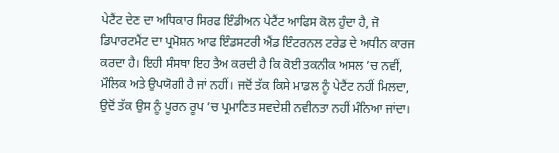ਪੇਟੈਂਟ ਦੇਣ ਦਾ ਅਧਿਕਾਰ ਸਿਰਫ ਇੰਡੀਅਨ ਪੇਟੈਂਟ ਆਫਿਸ ਕੋਲ ਹੁੰਦਾ ਹੈ, ਜੋ ਡਿਪਾਰਟਮੈਂਟ ਦਾ ਪ੍ਰਮੋਸ਼ਨ ਆਫ ਇੰਡਸਟਰੀ ਐਂਡ ਇੰਟਰਨਲ ਟਰੇਡ ਦੇ ਅਧੀਨ ਕਾਰਜ ਕਰਦਾ ਹੈ। ਇਹੀ ਸੰਸਥਾ ਇਹ ਤੈਅ ਕਰਦੀ ਹੈ ਕਿ ਕੋਈ ਤਕਨੀਕ ਅਸਲ ’ਚ ਨਵੀਂ, ਮੌਲਿਕ ਅਤੇ ਉਪਯੋਗੀ ਹੈ ਜਾਂ ਨਹੀਂ। ਜਦੋਂ ਤੱਕ ਕਿਸੇ ਮਾਡਲ ਨੂੰ ਪੇਟੈਂਟ ਨਹੀਂ ਮਿਲਦਾ, ਉਦੋਂ ਤੱਕ ਉਸ ਨੂੰ ਪੂਰਨ ਰੂਪ ’ਚ ਪ੍ਰਮਾਣਿਤ ਸਵਦੇਸ਼ੀ ਨਵੀਨਤਾ ਨਹੀਂ ਮੰਨਿਆ ਜਾਂਦਾ।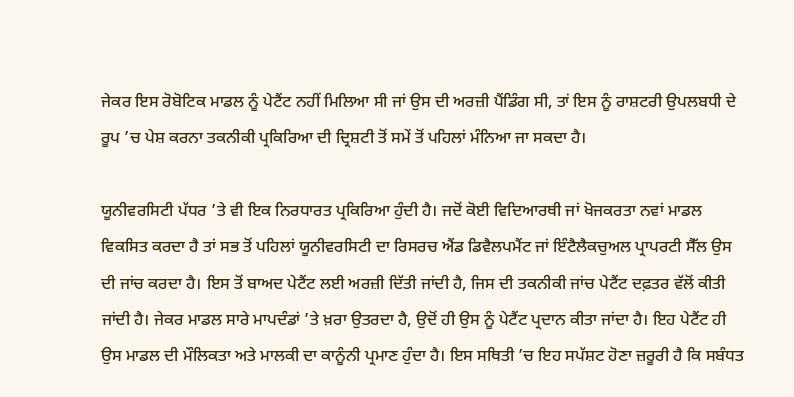ਜੇਕਰ ਇਸ ਰੋਬੋਟਿਕ ਮਾਡਲ ਨੂੰ ਪੇਟੈਂਟ ਨਹੀਂ ਮਿਲਿਆ ਸੀ ਜਾਂ ਉਸ ਦੀ ਅਰਜ਼ੀ ਪੈਂਡਿੰਗ ਸੀ, ਤਾਂ ਇਸ ਨੂੰ ਰਾਸ਼ਟਰੀ ਉਪਲਬਧੀ ਦੇ ਰੂਪ ’ਚ ਪੇਸ਼ ਕਰਨਾ ਤਕਨੀਕੀ ਪ੍ਰਕਿਰਿਆ ਦੀ ਦ੍ਰਿਸ਼ਟੀ ਤੋਂ ਸਮੇਂ ਤੋਂ ਪਹਿਲਾਂ ਮੰਨਿਆ ਜਾ ਸਕਦਾ ਹੈ।

ਯੂਨੀਵਰਸਿਟੀ ਪੱਧਰ ’ਤੇ ਵੀ ਇਕ ਨਿਰਧਾਰਤ ਪ੍ਰਕਿਰਿਆ ਹੁੰਦੀ ਹੈ। ਜਦੋਂ ਕੋਈ ਵਿਦਿਆਰਥੀ ਜਾਂ ਖੋਜਕਰਤਾ ਨਵਾਂ ਮਾਡਲ ਵਿਕਸਿਤ ਕਰਦਾ ਹੈ ਤਾਂ ਸਭ ਤੋਂ ਪਹਿਲਾਂ ਯੂਨੀਵਰਸਿਟੀ ਦਾ ਰਿਸਰਚ ਐਂਡ ਡਿਵੈਲਪਮੈਂਟ ਜਾਂ ਇੰਟੈਲੈਕਚੁਅਲ ਪ੍ਰਾਪਰਟੀ ਸੈੱਲ ਉਸ ਦੀ ਜਾਂਚ ਕਰਦਾ ਹੈ। ਇਸ ਤੋਂ ਬਾਅਦ ਪੇਟੈਂਟ ਲਈ ਅਰਜ਼ੀ ਦਿੱਤੀ ਜਾਂਦੀ ਹੈ, ਜਿਸ ਦੀ ਤਕਨੀਕੀ ਜਾਂਚ ਪੇਟੈਂਟ ਦਫ਼ਤਰ ਵੱਲੋਂ ਕੀਤੀ ਜਾਂਦੀ ਹੈ। ਜੇਕਰ ਮਾਡਲ ਸਾਰੇ ਮਾਪਦੰਡਾਂ ’ਤੇ ਖ਼ਰਾ ਉਤਰਦਾ ਹੈ, ਉਦੋਂ ਹੀ ਉਸ ਨੂੰ ਪੇਟੈਂਟ ਪ੍ਰਦਾਨ ਕੀਤਾ ਜਾਂਦਾ ਹੈ। ਇਹ ਪੇਟੈਂਟ ਹੀ ਉਸ ਮਾਡਲ ਦੀ ਮੌਲਿਕਤਾ ਅਤੇ ਮਾਲਕੀ ਦਾ ਕਾਨੂੰਨੀ ਪ੍ਰਮਾਣ ਹੁੰਦਾ ਹੈ। ਇਸ ਸਥਿਤੀ ’ਚ ਇਹ ਸਪੱਸ਼ਟ ਹੋਣਾ ਜ਼ਰੂਰੀ ਹੈ ਕਿ ਸਬੰਧਤ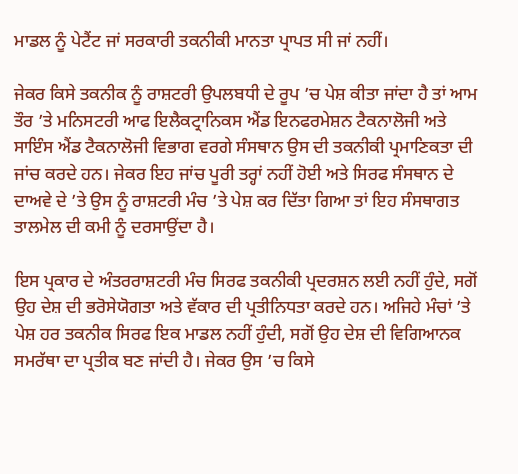ਮਾਡਲ ਨੂੰ ਪੇਟੈਂਟ ਜਾਂ ਸਰਕਾਰੀ ਤਕਨੀਕੀ ਮਾਨਤਾ ਪ੍ਰਾਪਤ ਸੀ ਜਾਂ ਨਹੀਂ।

ਜੇਕਰ ਕਿਸੇ ਤਕਨੀਕ ਨੂੰ ਰਾਸ਼ਟਰੀ ਉਪਲਬਧੀ ਦੇ ਰੂਪ ’ਚ ਪੇਸ਼ ਕੀਤਾ ਜਾਂਦਾ ਹੈ ਤਾਂ ਆਮ ਤੌਰ ’ਤੇ ਮਨਿਸਟਰੀ ਆਫ ਇਲੈਕਟ੍ਰਾਨਿਕਸ ਐਂਡ ਇਨਫਰਮੇਸ਼ਨ ਟੈਕਨਾਲੋਜੀ ਅਤੇ ਸਾਇੰਸ ਐਂਡ ਟੈਕਨਾਲੋਜੀ ਵਿਭਾਗ ਵਰਗੇ ਸੰਸਥਾਨ ਉਸ ਦੀ ਤਕਨੀਕੀ ਪ੍ਰਮਾਣਿਕਤਾ ਦੀ ਜਾਂਚ ਕਰਦੇ ਹਨ। ਜੇਕਰ ਇਹ ਜਾਂਚ ਪੂਰੀ ਤਰ੍ਹਾਂ ਨਹੀਂ ਹੋਈ ਅਤੇ ਸਿਰਫ ਸੰਸਥਾਨ ਦੇ ਦਾਅਵੇ ਦੇ ’ਤੇ ਉਸ ਨੂੰ ਰਾਸ਼ਟਰੀ ਮੰਚ ’ਤੇ ਪੇਸ਼ ਕਰ ਦਿੱਤਾ ਗਿਆ ਤਾਂ ਇਹ ਸੰਸਥਾਗਤ ਤਾਲਮੇਲ ਦੀ ਕਮੀ ਨੂੰ ਦਰਸਾਉਂਦਾ ਹੈ।

ਇਸ ਪ੍ਰਕਾਰ ਦੇ ਅੰਤਰਰਾਸ਼ਟਰੀ ਮੰਚ ਸਿਰਫ ਤਕਨੀਕੀ ਪ੍ਰਦਰਸ਼ਨ ਲਈ ਨਹੀਂ ਹੁੰਦੇ, ਸਗੋਂ ਉਹ ਦੇਸ਼ ਦੀ ਭਰੋਸੇਯੋਗਤਾ ਅਤੇ ਵੱਕਾਰ ਦੀ ਪ੍ਰਤੀਨਿਧਤਾ ਕਰਦੇ ਹਨ। ਅਜਿਹੇ ਮੰਚਾਂ ’ਤੇ ਪੇਸ਼ ਹਰ ਤਕਨੀਕ ਸਿਰਫ ਇਕ ਮਾਡਲ ਨਹੀਂ ਹੁੰਦੀ, ਸਗੋਂ ਉਹ ਦੇਸ਼ ਦੀ ਵਿਗਿਆਨਕ ਸਮਰੱਥਾ ਦਾ ਪ੍ਰਤੀਕ ਬਣ ਜਾਂਦੀ ਹੈ। ਜੇਕਰ ਉਸ ’ਚ ਕਿਸੇ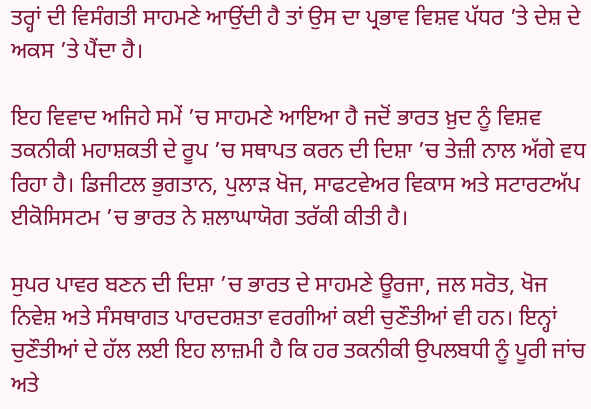ਤਰ੍ਹਾਂ ਦੀ ਵਿਸੰਗਤੀ ਸਾਹਮਣੇ ਆਉਂਦੀ ਹੈ ਤਾਂ ਉਸ ਦਾ ਪ੍ਰਭਾਵ ਵਿਸ਼ਵ ਪੱਧਰ ’ਤੇ ਦੇਸ਼ ਦੇ ਅਕਸ ’ਤੇ ਪੈਂਦਾ ਹੈ।

ਇਹ ਵਿਵਾਦ ਅਜਿਹੇ ਸਮੇਂ ’ਚ ਸਾਹਮਣੇ ਆਇਆ ਹੈ ਜਦੋਂ ਭਾਰਤ ਖ਼ੁਦ ਨੂੰ ਵਿਸ਼ਵ ਤਕਨੀਕੀ ਮਹਾਸ਼ਕਤੀ ਦੇ ਰੂਪ ’ਚ ਸਥਾਪਤ ਕਰਨ ਦੀ ਦਿਸ਼ਾ ’ਚ ਤੇਜ਼ੀ ਨਾਲ ਅੱਗੇ ਵਧ ਰਿਹਾ ਹੈ। ਡਿਜੀਟਲ ਭੁਗਤਾਨ, ਪੁਲਾੜ ਖੋਜ, ਸਾਫਟਵੇਅਰ ਵਿਕਾਸ ਅਤੇ ਸਟਾਰਟਅੱਪ ਈਕੋਸਿਸਟਮ ’ਚ ਭਾਰਤ ਨੇ ਸ਼ਲਾਘਾਯੋਗ ਤਰੱਕੀ ਕੀਤੀ ਹੈ।

ਸੁਪਰ ਪਾਵਰ ਬਣਨ ਦੀ ਦਿਸ਼ਾ ’ਚ ਭਾਰਤ ਦੇ ਸਾਹਮਣੇ ਊਰਜਾ, ਜਲ ਸਰੋਤ, ਖੋਜ ਨਿਵੇਸ਼ ਅਤੇ ਸੰਸਥਾਗਤ ਪਾਰਦਰਸ਼ਤਾ ਵਰਗੀਆਂ ਕਈ ਚੁਣੌਤੀਆਂ ਵੀ ਹਨ। ਇਨ੍ਹਾਂ ਚੁਣੌਤੀਆਂ ਦੇ ਹੱਲ ਲਈ ਇਹ ਲਾਜ਼ਮੀ ਹੈ ਕਿ ਹਰ ਤਕਨੀਕੀ ਉਪਲਬਧੀ ਨੂੰ ਪੂਰੀ ਜਾਂਚ ਅਤੇ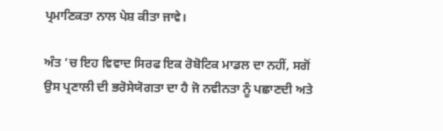ਪ੍ਰਮਾਣਿਕਤਾ ਨਾਲ ਪੇਸ਼ ਕੀਤਾ ਜਾਵੇ।

ਅੰਤ ’ਚ ਇਹ ਵਿਵਾਦ ਸਿਰਫ ਇਕ ਰੋਬੋਟਿਕ ਮਾਡਲ ਦਾ ਨਹੀਂ, ਸਗੋਂ ਉਸ ਪ੍ਰਣਾਲੀ ਦੀ ਭਰੋਸੇਯੋਗਤਾ ਦਾ ਹੈ ਜੋ ਨਵੀਨਤਾ ਨੂੰ ਪਛਾਣਦੀ ਅਤੇ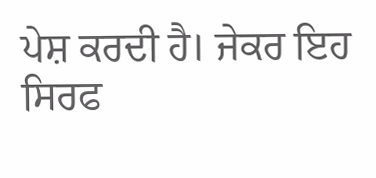ਪੇਸ਼ ਕਰਦੀ ਹੈ। ਜੇਕਰ ਇਹ ਸਿਰਫ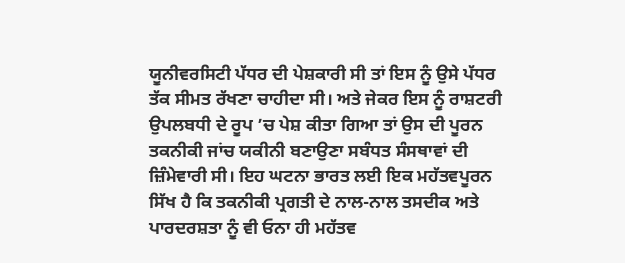ਯੂਨੀਵਰਸਿਟੀ ਪੱਧਰ ਦੀ ਪੇਸ਼ਕਾਰੀ ਸੀ ਤਾਂ ਇਸ ਨੂੰ ਉਸੇ ਪੱਧਰ ਤੱਕ ਸੀਮਤ ਰੱਖਣਾ ਚਾਹੀਦਾ ਸੀ। ਅਤੇ ਜੇਕਰ ਇਸ ਨੂੰ ਰਾਸ਼ਟਰੀ ਉਪਲਬਧੀ ਦੇ ਰੂਪ ’ਚ ਪੇਸ਼ ਕੀਤਾ ਗਿਆ ਤਾਂ ਉਸ ਦੀ ਪੂਰਨ ਤਕਨੀਕੀ ਜਾਂਚ ਯਕੀਨੀ ਬਣਾਉਣਾ ਸਬੰਧਤ ਸੰਸਥਾਵਾਂ ਦੀ ਜ਼ਿੰਮੇਵਾਰੀ ਸੀ। ਇਹ ਘਟਨਾ ਭਾਰਤ ਲਈ ਇਕ ਮਹੱਤਵਪੂਰਨ ਸਿੱਖ ਹੈ ਕਿ ਤਕਨੀਕੀ ਪ੍ਰਗਤੀ ਦੇ ਨਾਲ-ਨਾਲ ਤਸਦੀਕ ਅਤੇ ਪਾਰਦਰਸ਼ਤਾ ਨੂੰ ਵੀ ਓਨਾ ਹੀ ਮਹੱਤਵ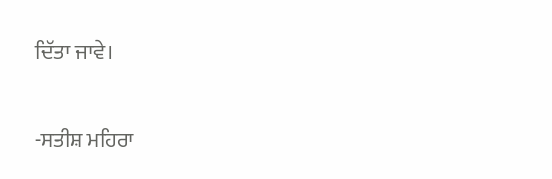ਦਿੱਤਾ ਜਾਵੇ।

-ਸਤੀਸ਼ ਮਹਿਰਾ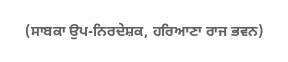(ਸਾਬਕਾ ਉਪ-ਨਿਰਦੇਸ਼ਕ, ਹਰਿਆਣਾ ਰਾਜ ਭਵਨ)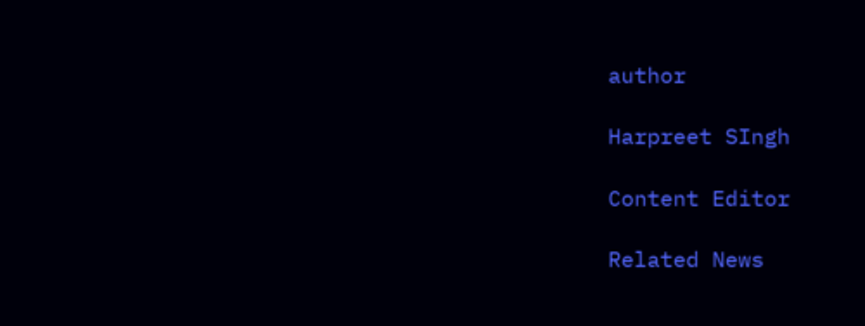author

Harpreet SIngh

Content Editor

Related News